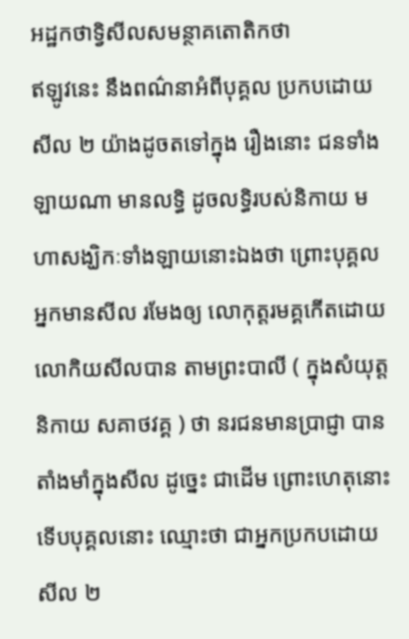អដ្ឋកថាទ្វិសីលសមន្ថាគតោតិកថា
ឥឡូវនេះ នឹងពណ៌នាអំពីបុគ្គល ប្រកបដោយសីល ២ យ៉ាងដូចតទៅក្នុង រឿងនោះ ជនទាំងឡាយណា មានលទ្ធិ ដូចលទ្ធិរបស់និកាយ មហាសង្ឃិកៈទាំងឡាយនោះឯងថា ព្រោះបុគ្គលអ្នកមានសីល រមែងឲ្យ លោកុត្តរមគ្គកើតដោយលោកិយសីលបាន តាមព្រះបាលី ( ក្នុងសំយុត្តនិកាយ សគាថវគ្គ ) ថា នរជនមានប្រាជ្ញា បានតាំងមាំក្នុងសីល ដូច្នេះ ជាដើម ព្រោះហេតុនោះ ទើបបុគ្គលនោះ ឈ្មោះថា ជាអ្នកប្រកបដោយ សីល ២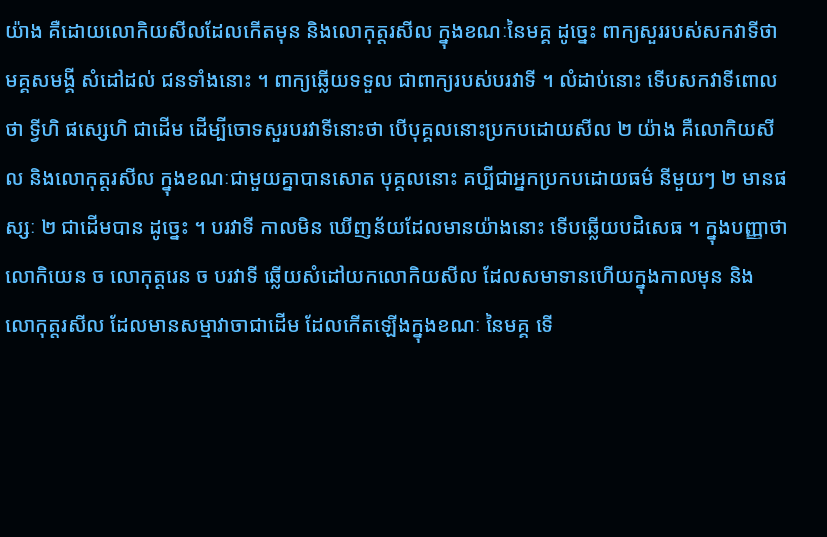យ៉ាង គឺដោយលោកិយសីលដែលកើតមុន និងលោកុត្តរសីល ក្នុងខណៈនៃមគ្គ ដូច្នេះ ពាក្យសួររបស់សកវាទីថា មគ្គសមង្គី សំដៅដល់ ជនទាំងនោះ ។ ពាក្យឆ្លើយទទួល ជាពាក្យរបស់បរវាទី ។ លំដាប់នោះ ទើបសកវាទីពោលថា ទ្វីហិ ផស្សេហិ ជាដើម ដើម្បីចោទសួរបរវាទីនោះថា បើបុគ្គលនោះប្រកបដោយសីល ២ យ៉ាង គឺលោកិយសីល និងលោកុត្តរសីល ក្នុងខណៈជាមួយគ្នាបានសោត បុគ្គលនោះ គប្បីជាអ្នកប្រកបដោយធម៌ នីមួយៗ ២ មានផស្សៈ ២ ជាដើមបាន ដូច្នេះ ។ បរវាទី កាលមិន ឃើញន័យដែលមានយ៉ាងនោះ ទើបឆ្លើយបដិសេធ ។ ក្នុងបញ្ញាថា លោកិយេន ច លោកុត្តរេន ច បរវាទី ឆ្លើយសំដៅយកលោកិយសីល ដែលសមាទានហើយក្នុងកាលមុន និង លោកុត្តរសីល ដែលមានសម្មាវាចាជាដើម ដែលកើតឡើងក្នុងខណៈ នៃមគ្គ ទើ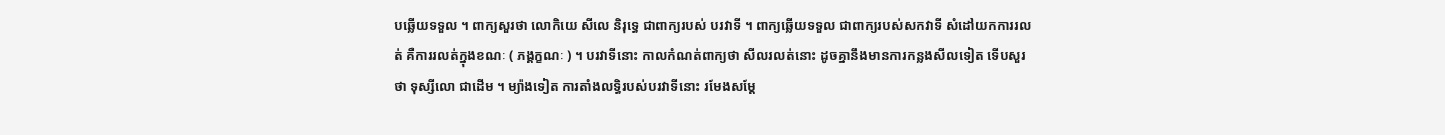បឆ្លើយទទួល ។ ពាក្យសួរថា លោកិយេ សីលេ និរុទ្ធេ ជាពាក្យរបស់ បរវាទី ។ ពាក្យឆ្លើយទទួល ជាពាក្យរបស់សកវាទី សំដៅយកការរលត់ គឺការរលត់ក្នុងខណៈ ( ភង្គក្ខណៈ ) ។ បរវាទីនោះ កាលកំណត់ពាក្យថា សីលរលត់នោះ ដូចគ្នានឹងមានការកន្លងសីលទៀត ទើបសួរថា ទុស្សីលោ ជាដើម ។ ម្យ៉ាងទៀត ការតាំងលទ្ធិរបស់បរវាទីនោះ រមែងសម្តែ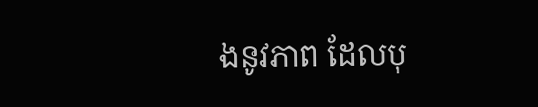ងនូវភាព ដែលបុ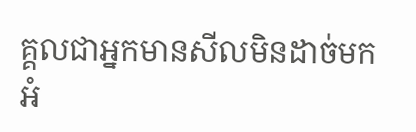គ្គលជាអ្នកមានសីលមិនដាច់មកអំ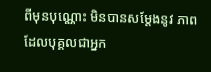ពីមុនបុណ្ណោះ មិនបានសម្តែងនូវ ភាពដែលបុគ្គលជាអ្នក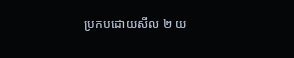ប្រកបដោយសីល ២ យ